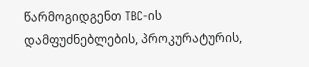წარმოგიდგენთ TBC-ის დამფუძნებლების, პროკურატურის,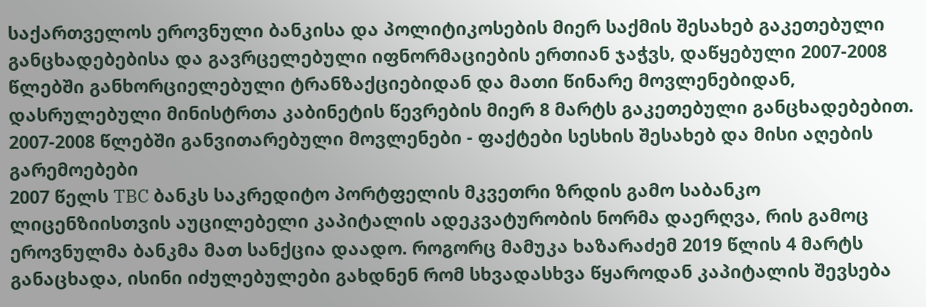საქართველოს ეროვნული ბანკისა და პოლიტიკოსების მიერ საქმის შესახებ გაკეთებული განცხადებებისა და გავრცელებული იფნორმაციების ერთიან ჯაჭვს, დაწყებული 2007-2008 წლებში განხორციელებული ტრანზაქციებიდან და მათი წინარე მოვლენებიდან, დასრულებული მინისტრთა კაბინეტის წევრების მიერ 8 მარტს გაკეთებული განცხადებებით.
2007-2008 წლებში განვითარებული მოვლენები - ფაქტები სესხის შესახებ და მისი აღების გარემოებები
2007 წელს TBC ბანკს საკრედიტო პორტფელის მკვეთრი ზრდის გამო საბანკო ლიცენზიისთვის აუცილებელი კაპიტალის ადეკვატურობის ნორმა დაერღვა, რის გამოც ეროვნულმა ბანკმა მათ სანქცია დაადო. როგორც მამუკა ხაზარაძემ 2019 წლის 4 მარტს განაცხადა, ისინი იძულებულები გახდნენ რომ სხვადასხვა წყაროდან კაპიტალის შევსება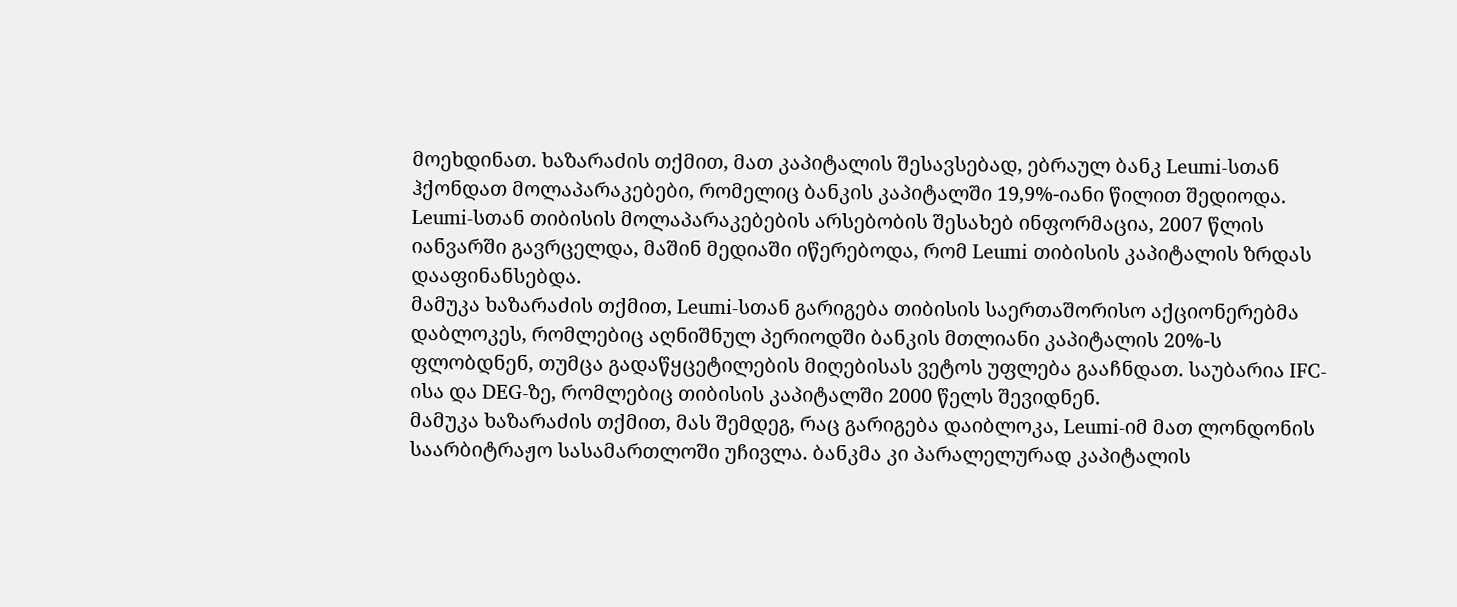მოეხდინათ. ხაზარაძის თქმით, მათ კაპიტალის შესავსებად, ებრაულ ბანკ Leumi-სთან ჰქონდათ მოლაპარაკებები, რომელიც ბანკის კაპიტალში 19,9%-იანი წილით შედიოდა. Leumi-სთან თიბისის მოლაპარაკებების არსებობის შესახებ ინფორმაცია, 2007 წლის იანვარში გავრცელდა, მაშინ მედიაში იწერებოდა, რომ Leumi თიბისის კაპიტალის ზრდას დააფინანსებდა.
მამუკა ხაზარაძის თქმით, Leumi-სთან გარიგება თიბისის საერთაშორისო აქციონერებმა დაბლოკეს, რომლებიც აღნიშნულ პერიოდში ბანკის მთლიანი კაპიტალის 20%-ს ფლობდნენ, თუმცა გადაწყცეტილების მიღებისას ვეტოს უფლება გააჩნდათ. საუბარია IFC-ისა და DEG-ზე, რომლებიც თიბისის კაპიტალში 2000 წელს შევიდნენ.
მამუკა ხაზარაძის თქმით, მას შემდეგ, რაც გარიგება დაიბლოკა, Leumi-იმ მათ ლონდონის საარბიტრაჟო სასამართლოში უჩივლა. ბანკმა კი პარალელურად კაპიტალის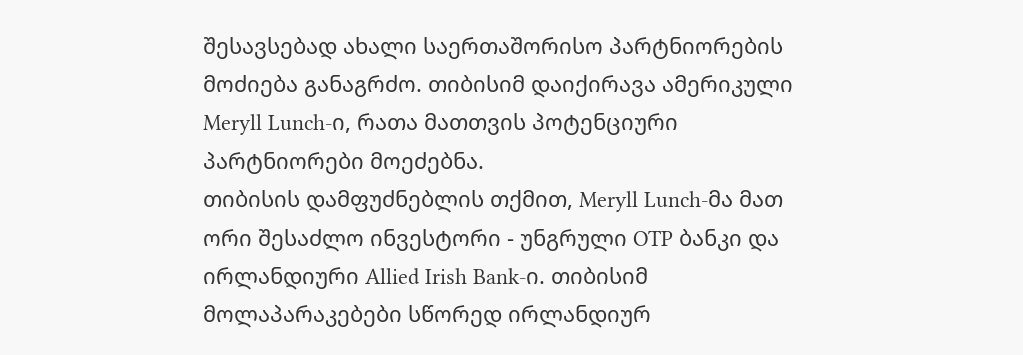შესავსებად ახალი საერთაშორისო პარტნიორების მოძიება განაგრძო. თიბისიმ დაიქირავა ამერიკული Meryll Lunch-ი, რათა მათთვის პოტენციური პარტნიორები მოეძებნა.
თიბისის დამფუძნებლის თქმით, Meryll Lunch-მა მათ ორი შესაძლო ინვესტორი - უნგრული OTP ბანკი და ირლანდიური Allied Irish Bank-ი. თიბისიმ მოლაპარაკებები სწორედ ირლანდიურ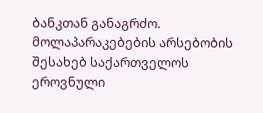ბანკთან განაგრძო.
მოლაპარაკებების არსებობის შესახებ საქართველოს ეროვნული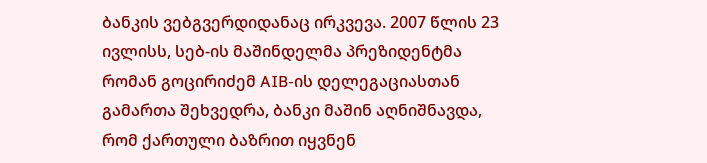ბანკის ვებგვერდიდანაც ირკვევა. 2007 წლის 23 ივლისს, სებ-ის მაშინდელმა პრეზიდენტმა რომან გოცირიძემ AIB-ის დელეგაციასთან გამართა შეხვედრა, ბანკი მაშინ აღნიშნავდა, რომ ქართული ბაზრით იყვნენ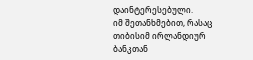დაინტერესებული.
იმ შეთანხმებით, რასაც თიბისიმ ირლანდიურ ბანკთან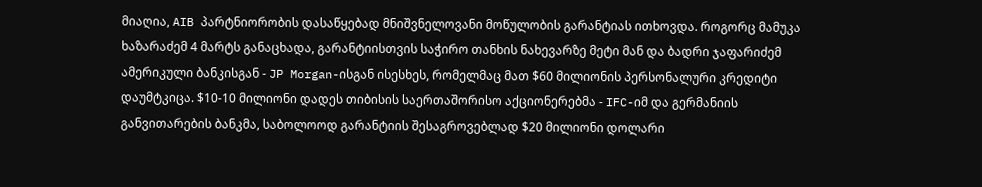მიაღია, AIB პარტნიორობის დასაწყებად მნიშვნელოვანი მოწულობის გარანტიას ითხოვდა. როგორც მამუკა ხაზარაძემ 4 მარტს განაცხადა, გარანტიისთვის საჭირო თანხის ნახევარზე მეტი მან და ბადრი ჯაფარიძემ ამერიკული ბანკისგან - JP Morgan-ისგან ისესხეს, რომელმაც მათ $60 მილიონის პერსონალური კრედიტი დაუმტკიცა. $10-10 მილიონი დადეს თიბისის საერთაშორისო აქციონერებმა - IFC-იმ და გერმანიის განვითარების ბანკმა, საბოლოოდ გარანტიის შესაგროვებლად $20 მილიონი დოლარი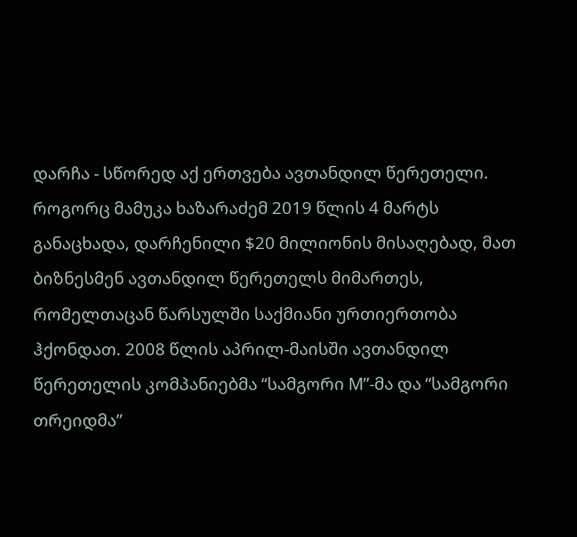დარჩა - სწორედ აქ ერთვება ავთანდილ წერეთელი.
როგორც მამუკა ხაზარაძემ 2019 წლის 4 მარტს განაცხადა, დარჩენილი $20 მილიონის მისაღებად, მათ ბიზნესმენ ავთანდილ წერეთელს მიმართეს, რომელთაცან წარსულში საქმიანი ურთიერთობა ჰქონდათ. 2008 წლის აპრილ-მაისში ავთანდილ წერეთელის კომპანიებმა “სამგორი M”-მა და “სამგორი თრეიდმა”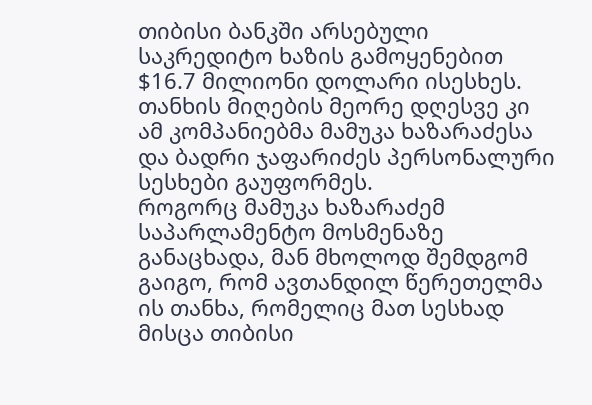თიბისი ბანკში არსებული საკრედიტო ხაზის გამოყენებით $16.7 მილიონი დოლარი ისესხეს. თანხის მიღების მეორე დღესვე კი ამ კომპანიებმა მამუკა ხაზარაძესა და ბადრი ჯაფარიძეს პერსონალური სესხები გაუფორმეს.
როგორც მამუკა ხაზარაძემ საპარლამენტო მოსმენაზე განაცხადა, მან მხოლოდ შემდგომ გაიგო, რომ ავთანდილ წერეთელმა ის თანხა, რომელიც მათ სესხად მისცა თიბისი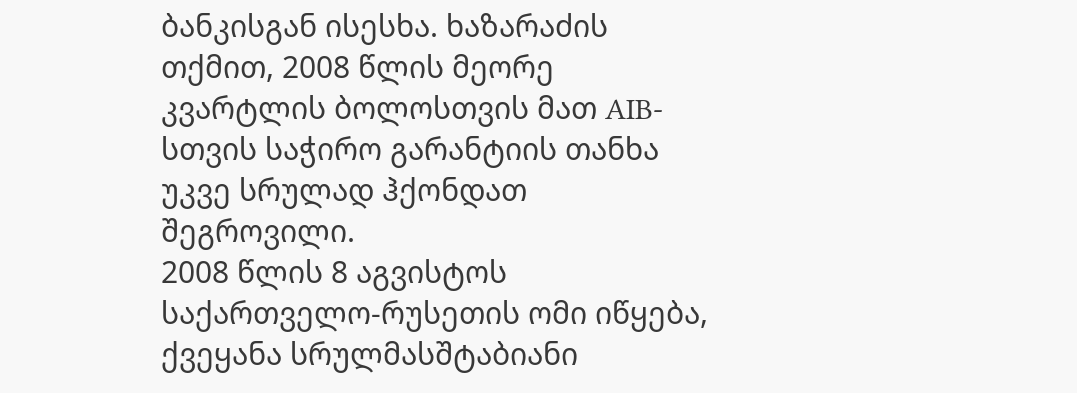ბანკისგან ისესხა. ხაზარაძის თქმით, 2008 წლის მეორე კვარტლის ბოლოსთვის მათ AIB-სთვის საჭირო გარანტიის თანხა უკვე სრულად ჰქონდათ შეგროვილი.
2008 წლის 8 აგვისტოს საქართველო-რუსეთის ომი იწყება, ქვეყანა სრულმასშტაბიანი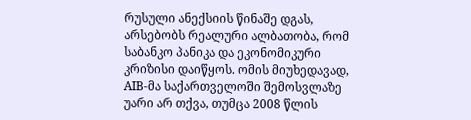რუსული ანექსიის წინაშე დგას, არსებობს რეალური ალბათობა, რომ საბანკო პანიკა და ეკონომიკური კრიზისი დაიწყოს. ომის მიუხედავად, AIB-მა საქართველოში შემოსვლაზე უარი არ თქვა, თუმცა 2008 წლის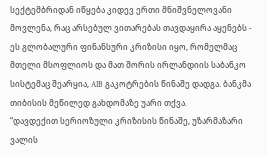სექტემბრიდან იწყება კიდევ ერთი მნიშვნელოვანი მოვლენა, რაც არსებულ ვითარებას თავდაყირა აყენებს - ეს გლობალური ფინანსური კრიზისი იყო, რომელმაც მთელი მსოფლიოს და მათ შორის ირლანდიის საბანკო სისტემაც შეარყია, AIB გაკოტრების წინაშე დადგა. ბანკმა თიბისის მეწილედ გახდომაზე უარი თქვა.
“დავდექით სერიოზული კრიზისის წინაშე, უზარმაზარი ვალის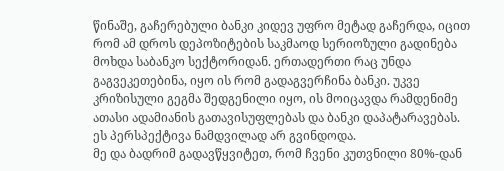წინაშე, გაჩერებული ბანკი კიდევ უფრო მეტად გაჩერდა, იცით რომ ამ დროს დეპოზიტების საკმაოდ სერიოზული გადინება მოხდა საბანკო სექტორიდან. ერთადერთი რაც უნდა გაგვეკეთებინა, იყო ის რომ გადაგვერჩინა ბანკი. უკვე კრიზისული გეგმა შედგენილი იყო, ის მოიცავდა რამდენიმე ათასი ადამიანის გათავისუფლებას და ბანკი დაპატარავებას. ეს პერსპექტივა ნამდვილად არ გვინდოდა.
მე და ბადრიმ გადავწყვიტეთ, რომ ჩვენი კუთვნილი 80%-დან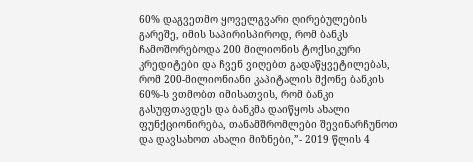60% დაგვეთმო ყოველგვარი ღირებულების გარეშე, იმის საპირისპიროდ, რომ ბანკს ჩამოშორებოდა 200 მილიონის ტოქსიკური კრედიტები და ჩვენ ვიღებთ გადაწყვეტილებას, რომ 200-მილიონიანი კაპიტალის მქონე ბანკის 60%-ს ვთმობთ იმისათვის, რომ ბანკი გასუფთავდეს და ბანკმა დაიწყოს ახალი ფუნქციონირება, თანამშრომლები შევინარჩუნოთ და დავსახოთ ახალი მიზნები,”- 2019 წლის 4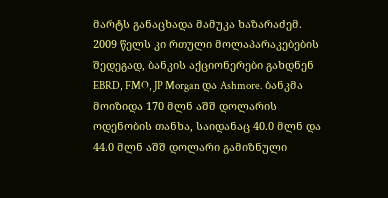მარტს განაცხადა მამუკა ხაზარაძემ.
2009 წელს კი რთული მოლაპარაკებების შედეგად, ბანკის აქციონერები გახდნენ EBRD, FMO, JP Morgan და Ashmore. ბანკმა მოიზიდა 170 მლნ აშშ დოლარის ოდენობის თანხა, საიდანაც 40.0 მლნ და 44.0 მლნ აშშ დოლარი გამიზნული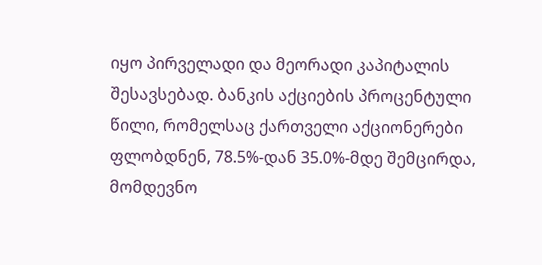იყო პირველადი და მეორადი კაპიტალის შესავსებად. ბანკის აქციების პროცენტული წილი, რომელსაც ქართველი აქციონერები ფლობდნენ, 78.5%-დან 35.0%-მდე შემცირდა, მომდევნო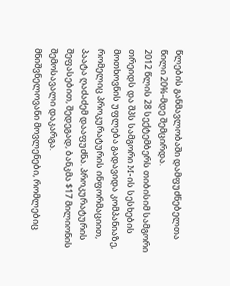წლების განმავლობაში დამფუძნებელთა წილი 20%-მდე შემცირდა.
2012 წლის 28 სექტემბერს თიბისიმ სამგორი თრეიდს და შპს სამგორი M-ის სესხების მოთხოვნის უფლება გადავიდა კომპანიაზე, რომელიც პროკურატურის ინფორმაციით, პაატა ღაძაძემ დააფუძნა. პროკურატურის შეფასებით, შედეგად, ბანკმა $17 მილიონის შემოსავალი დაკარგა.
მნიშვნელოვანი მოვლენები, რომლებიც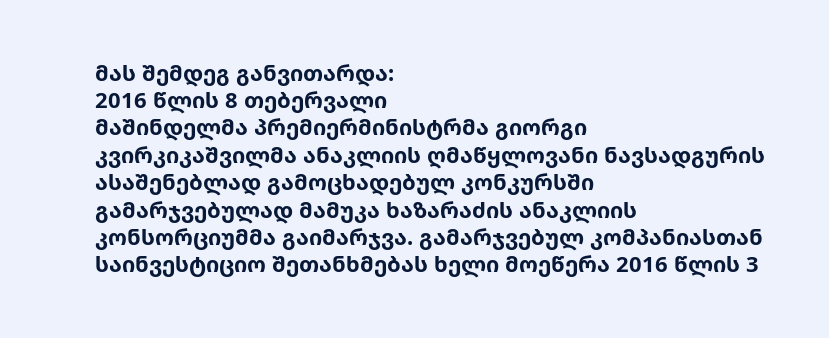მას შემდეგ განვითარდა:
2016 წლის 8 თებერვალი
მაშინდელმა პრემიერმინისტრმა გიორგი კვირკიკაშვილმა ანაკლიის ღმაწყლოვანი ნავსადგურის ასაშენებლად გამოცხადებულ კონკურსში გამარჯვებულად მამუკა ხაზარაძის ანაკლიის კონსორციუმმა გაიმარჯვა. გამარჯვებულ კომპანიასთან საინვესტიციო შეთანხმებას ხელი მოეწერა 2016 წლის 3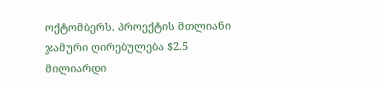ოქტომბერს. პროექტის მთლიანი ჯამური ღირებულება $2.5 მილიარდი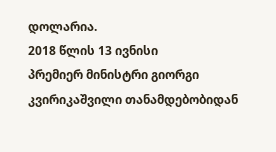დოლარია.
2018 წლის 13 ივნისი
პრემიერ მინისტრი გიორგი კვირიკაშვილი თანამდებობიდან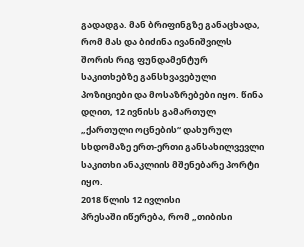გადადგა. მან ბრიფინგზე განაცხადა, რომ მას და ბიძინა ივანიშვილს შორის რიგ ფუნდამენტურ საკითხებზე განსხვავებული პოზიციები და მოსაზრებები იყო. წინა დღით, 12 ივნისს გამართულ „ქართული ოცნების“ დახურულ სხდომაზე ერთ-ერთი განსახილვევლი საკითხი ანაკლიის მშენებარე პორტი იყო.
2018 წლის 12 ივლისი
პრესაში იწერება, რომ „თიბისი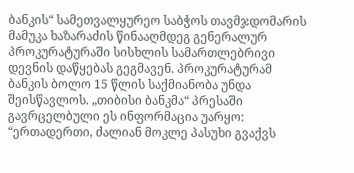ბანკის“ სამეთვალყურეო საბჭოს თავმჯდომარის მამუკა ხაზარაძის წინააღმდეგ გენერალურ პროკურატურაში სისხლის სამართლებრივი დევნის დაწყებას გეგმავენ. პროკურატურამ ბანკის ბოლო 15 წლის საქმიანობა უნდა შეისწავლოს. „თიბისი ბანკმა“ პრესაში გავრცელბული ეს ინფორმაცია უარყო: “ერთადერთი, ძალიან მოკლე პასუხი გვაქვს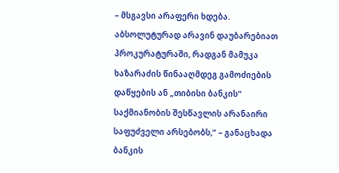– მსგავსი არაფერი ხდება. აბსოლუტურად არავინ დაუბარებიათ პროკურატურაში, რადგან მამუკა ხაზარაძის წინააღმდეგ გამოძიების დაწყების ან „თიბისი ბანკის“ საქმიანობის შესწავლის არანაირი საფუძველი არსებობს,” – განაცხადა ბანკის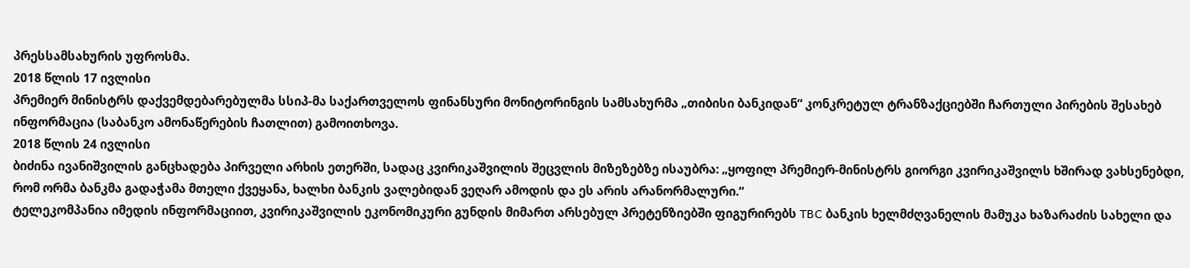პრესსამსახურის უფროსმა.
2018 წლის 17 ივლისი
პრემიერ მინისტრს დაქვემდებარებულმა სსიპ-მა საქართველოს ფინანსური მონიტორინგის სამსახურმა „თიბისი ბანკიდან“ კონკრეტულ ტრანზაქციებში ჩართული პირების შესახებ ინფორმაცია (საბანკო ამონაწერების ჩათლით) გამოითხოვა.
2018 წლის 24 ივლისი
ბიძინა ივანიშვილის განცხადება პირველი არხის ეთერში, სადაც კვირიკაშვილის შეცვლის მიზეზებზე ისაუბრა: „ყოფილ პრემიერ-მინისტრს გიორგი კვირიკაშვილს ხშირად ვახსენებდი, რომ ორმა ბანკმა გადაჭამა მთელი ქვეყანა, ხალხი ბანკის ვალებიდან ვეღარ ამოდის და ეს არის არანორმალური.“
ტელეკომპანია იმედის ინფორმაციით, კვირიკაშვილის ეკონომიკური გუნდის მიმართ არსებულ პრეტენზიებში ფიგურირებს TBC ბანკის ხელმძღვანელის მამუკა ხაზარაძის სახელი და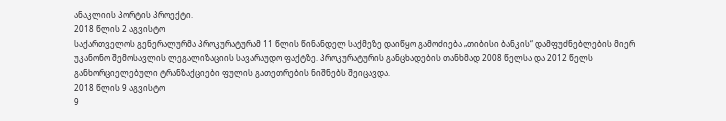ანაკლიის პორტის პროექტი.
2018 წლის 2 აგვისტო
საქართველოს გენერალურმა პროკურატურამ 11 წლის წინანდელ საქმეზე დაიწყო გამოძიება „თიბისი ბანკის“ დამფუძნებლების მიერ უკანონო შემოსავლის ლეგალიზაციის სავარაუდო ფაქტზე. პროკურატურის განცხადების თანხმად 2008 წელსა და 2012 წელს განხორციელებული ტრანზაქციები ფულის გათეთრების ნიშნებს შეიცავდა.
2018 წლის 9 აგვისტო
9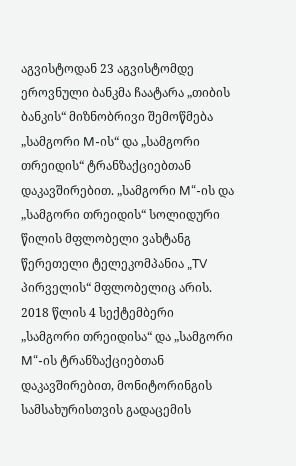აგვისტოდან 23 აგვისტომდე ეროვნული ბანკმა ჩაატარა „თიბის ბანკის“ მიზნობრივი შემოწმება „სამგორი M-ის“ და „სამგორი თრეიდის“ ტრანზაქციებთან დაკავშირებით. „სამგორი M“-ის და „სამგორი თრეიდის“ სოლიდური წილის მფლობელი ვახტანგ წერეთელი ტელეკომპანია „TV პირველის“ მფლობელიც არის.
2018 წლის 4 სექტემბერი
„სამგორი თრეიდისა“ და „სამგორი M“-ის ტრანზაქციებთან დაკავშირებით, მონიტორინგის სამსახურისთვის გადაცემის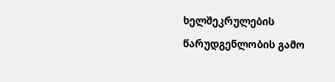ხელშეკრულების წარუდგენლობის გამო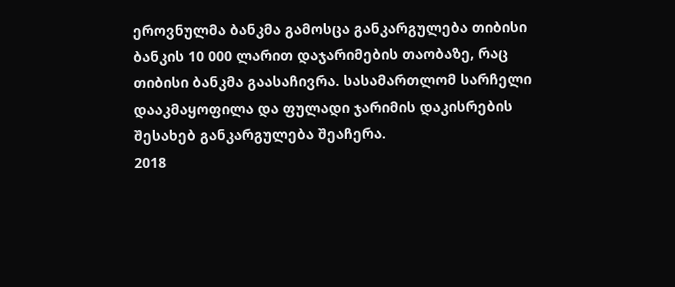ეროვნულმა ბანკმა გამოსცა განკარგულება თიბისი ბანკის 10 000 ლარით დაჯარიმების თაობაზე, რაც თიბისი ბანკმა გაასაჩივრა. სასამართლომ სარჩელი დააკმაყოფილა და ფულადი ჯარიმის დაკისრების შესახებ განკარგულება შეაჩერა.
2018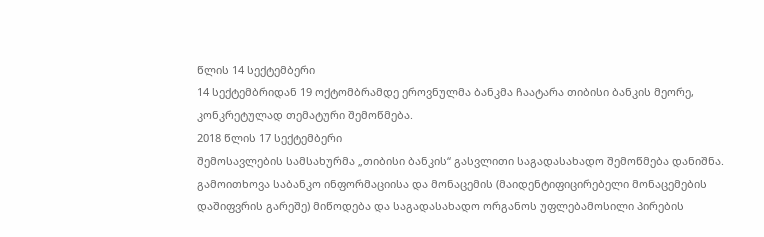წლის 14 სექტემბერი
14 სექტემბრიდან 19 ოქტომბრამდე ეროვნულმა ბანკმა ჩაატარა თიბისი ბანკის მეორე, კონკრეტულად თემატური შემოწმება.
2018 წლის 17 სექტემბერი
შემოსავლების სამსახურმა „თიბისი ბანკის“ გასვლითი საგადასახადო შემოწმება დანიშნა. გამოითხოვა საბანკო ინფორმაციისა და მონაცემის (მაიდენტიფიცირებელი მონაცემების დაშიფვრის გარეშე) მიწოდება და საგადასახადო ორგანოს უფლებამოსილი პირების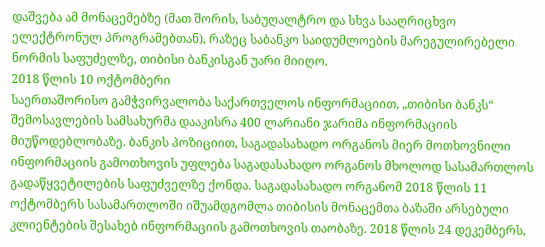დაშვება ამ მონაცემებზე (მათ შორის, საბუღალტრო და სხვა სააღრიცხვო ელექტრონულ პროგრამებთან), რაზეც საბანკო საიდუმლოების მარეგულირებელი ნორმის საფუძელზე, თიბისი ბანკისგან უარი მიიღო.
2018 წლის 10 ოქტომბერი
საერთაშორისო გამჭვირვალობა საქართველოს ინფორმაციით, „თიბისი ბანკს“ შემოსავლების სამსახურმა დააკისრა 400 ლარიანი ჯარიმა ინფორმაციის მიუწოდებლობაზე. ბანკის პოზიციით, საგადასახადო ორგანოს მიერ მოთხოვნილი ინფორმაციის გამოთხოვის უფლება საგადასახადო ორგანოს მხოლოდ სასამართლოს გადაწყვეტილების საფუძველზე ქონდა. საგადასახადო ორგანომ 2018 წლის 11 ოქტომბერს სასამართლოში იშუამდგომლა თიბისის მონაცემთა ბაზაში არსებული კლიენტების შესახებ ინფორმაციის გამოთხოვის თაობაზე. 2018 წლის 24 დეკემბერს,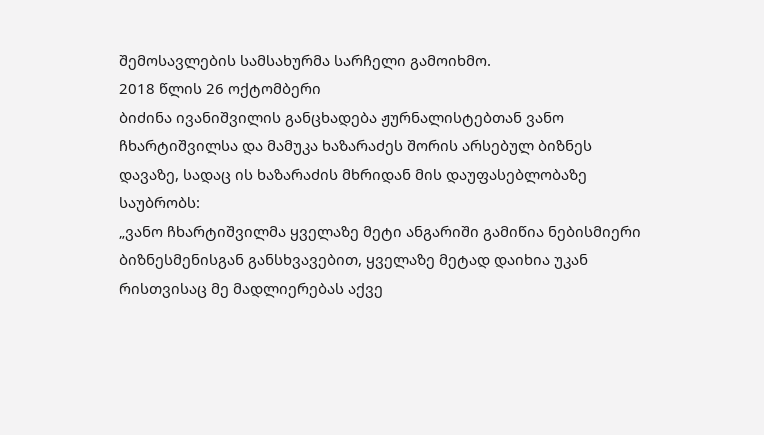შემოსავლების სამსახურმა სარჩელი გამოიხმო.
2018 წლის 26 ოქტომბერი
ბიძინა ივანიშვილის განცხადება ჟურნალისტებთან ვანო ჩხარტიშვილსა და მამუკა ხაზარაძეს შორის არსებულ ბიზნეს დავაზე, სადაც ის ხაზარაძის მხრიდან მის დაუფასებლობაზე საუბრობს:
„ვანო ჩხარტიშვილმა ყველაზე მეტი ანგარიში გამიწია ნებისმიერი ბიზნესმენისგან განსხვავებით, ყველაზე მეტად დაიხია უკან რისთვისაც მე მადლიერებას აქვე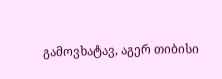გამოვხატავ, აგერ თიბისი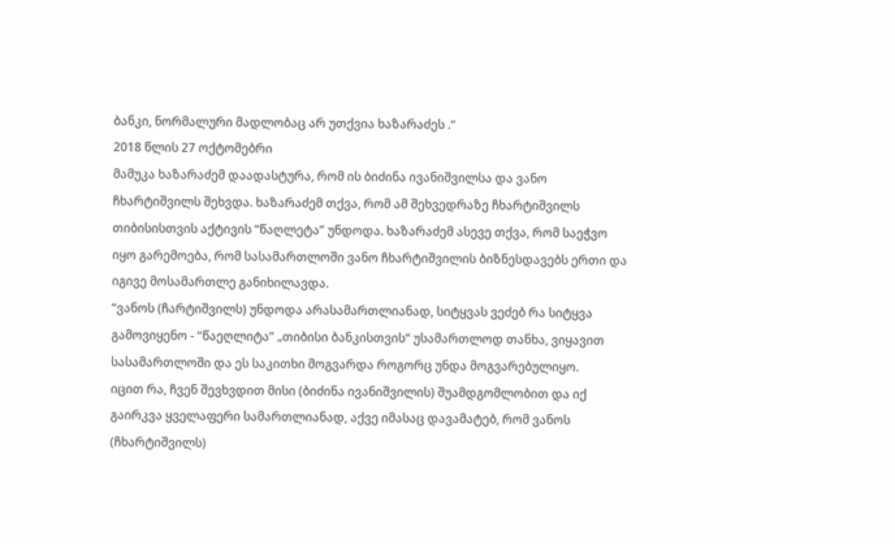ბანკი, ნორმალური მადლობაც არ უთქვია ხაზარაძეს .“
2018 წლის 27 ოქტომებრი
მამუკა ხაზარაძემ დაადასტურა, რომ ის ბიძინა ივანიშვილსა და ვანო ჩხარტიშვილს შეხვდა. ხაზარაძემ თქვა, რომ ამ შეხვედრაზე ჩხარტიშვილს თიბისისთვის აქტივის “წაღლეტა” უნდოდა. ხაზარაძემ ასევე თქვა, რომ საეჭვო იყო გარემოება, რომ სასამართლოში ვანო ჩხარტიშვილის ბიზნესდავებს ერთი და იგივე მოსამართლე განიხილავდა.
“ვანოს (ჩარტიშვილს) უნდოდა არასამართლიანად, სიტყვას ვეძებ რა სიტყვა გამოვიყენო - “წაეღლიტა” „თიბისი ბანკისთვის“ უსამართლოდ თანხა, ვიყავით სასამართლოში და ეს საკითხი მოგვარდა როგორც უნდა მოგვარებულიყო.
იცით რა, ჩვენ შევხვდით მისი (ბიძინა ივანიშვილის) შუამდგომლობით და იქ გაირკვა ყველაფერი სამართლიანად, აქვე იმასაც დავამატებ, რომ ვანოს (ჩხარტიშვილს)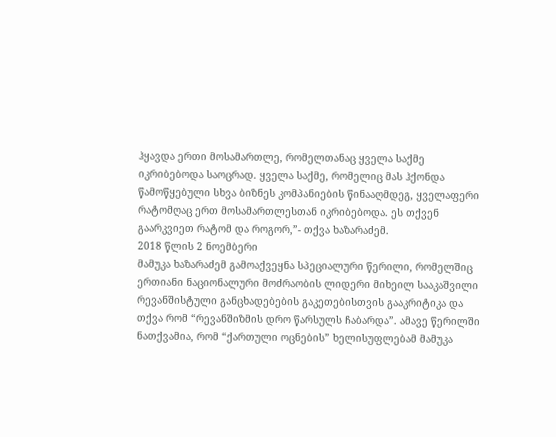ჰყავდა ერთი მოსამართლე, რომელთანაც ყველა საქმე იკრიბებოდა საოცრად. ყველა საქმე, რომელიც მას ჰქონდა წამოწყებული სხვა ბიზნეს კომპანიების წინააღმდეგ, ყველაფერი რატომღაც ერთ მოსამართლესთან იკრიბებოდა. ეს თქვენ გაარკვიეთ რატომ და როგორ,”- თქვა ხაზარაძემ.
2018 წლის 2 ნოემბერი
მამუკა ხაზარაძემ გამოაქვეყნა სპეციალური წერილი, რომელშიც ერთიანი ნაციონალური მოძრაობის ლიდერი მიხეილ სააკაშვილი რევანშისტული განცხადებების გაკეთებისთვის გააკრიტიკა და თქვა რომ “რევანშიზმის დრო წარსულს ჩაბარდა”. ამავე წერილში ნათქვამია, რომ “ქართული ოცნების” ხელისუფლებამ მამუკა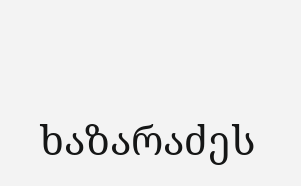ხაზარაძეს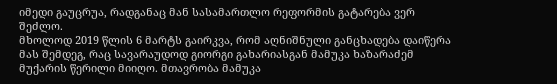იმედი გაუცრუა, რადგანაც მან სასამართლო რეფორმის გატარება ვერ შეძლო.
მხოლოდ 2019 წლის 6 მარტს გაირკვა, რომ აღნიშნული განცხადება დაიწერა მას შემდეგ, რაც სავარაუდოდ გიორგი გახარიასგან მამუკა ხაზარაძემ მუქარის წერილი მიიღო. მთავრობა მამუკა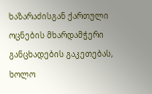ხაზარაძისგან ქართული ოცნების მხარდამჭერი განცხადების გაკეთებას, ხოლო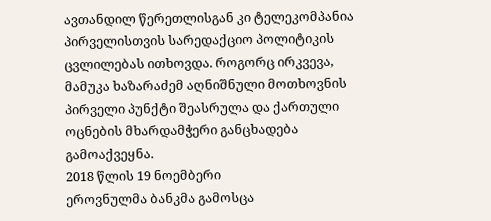ავთანდილ წერეთლისგან კი ტელეკომპანია პირველისთვის სარედაქციო პოლიტიკის ცვლილებას ითხოვდა. როგორც ირკვევა, მამუკა ხაზარაძემ აღნიშნული მოთხოვნის პირველი პუნქტი შეასრულა და ქართული ოცნების მხარდამჭერი განცხადება გამოაქვეყნა.
2018 წლის 19 ნოემბერი
ეროვნულმა ბანკმა გამოსცა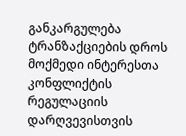განკარგულება ტრანზაქციების დროს მოქმედი ინტერესთა კონფლიქტის რეგულაციის დარღვევისთვის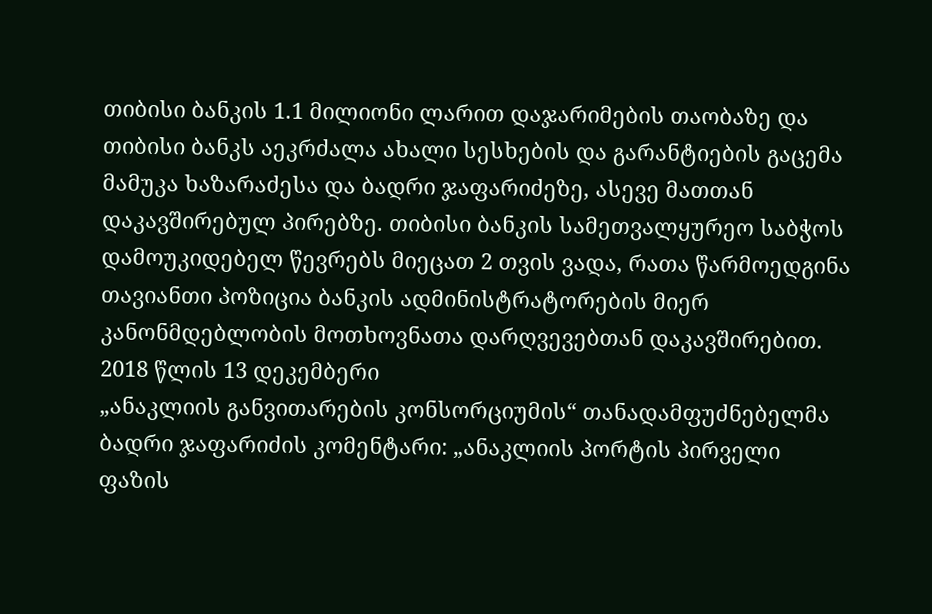თიბისი ბანკის 1.1 მილიონი ლარით დაჯარიმების თაობაზე და თიბისი ბანკს აეკრძალა ახალი სესხების და გარანტიების გაცემა მამუკა ხაზარაძესა და ბადრი ჯაფარიძეზე, ასევე მათთან დაკავშირებულ პირებზე. თიბისი ბანკის სამეთვალყურეო საბჭოს დამოუკიდებელ წევრებს მიეცათ 2 თვის ვადა, რათა წარმოედგინა თავიანთი პოზიცია ბანკის ადმინისტრატორების მიერ კანონმდებლობის მოთხოვნათა დარღვევებთან დაკავშირებით.
2018 წლის 13 დეკემბერი
„ანაკლიის განვითარების კონსორციუმის“ თანადამფუძნებელმა ბადრი ჯაფარიძის კომენტარი: „ანაკლიის პორტის პირველი ფაზის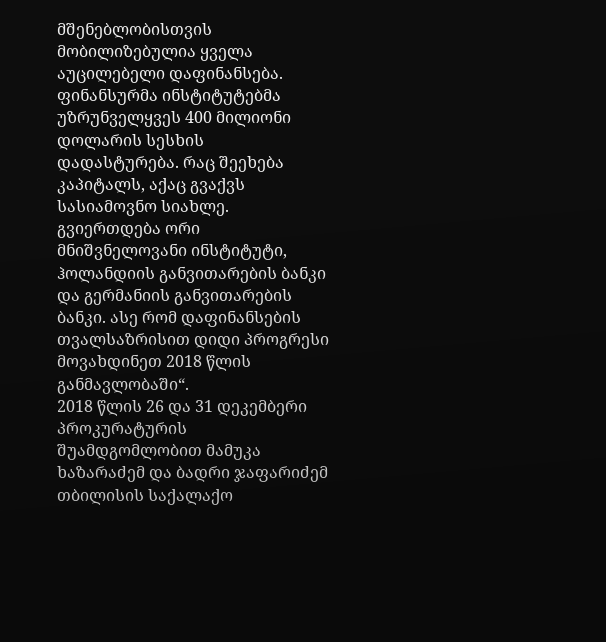მშენებლობისთვის მობილიზებულია ყველა აუცილებელი დაფინანსება. ფინანსურმა ინსტიტუტებმა უზრუნველყვეს 400 მილიონი დოლარის სესხის დადასტურება. რაც შეეხება კაპიტალს, აქაც გვაქვს სასიამოვნო სიახლე. გვიერთდება ორი მნიშვნელოვანი ინსტიტუტი, ჰოლანდიის განვითარების ბანკი და გერმანიის განვითარების ბანკი. ასე რომ დაფინანსების თვალსაზრისით დიდი პროგრესი მოვახდინეთ 2018 წლის განმავლობაში“.
2018 წლის 26 და 31 დეკემბერი
პროკურატურის შუამდგომლობით მამუკა ხაზარაძემ და ბადრი ჯაფარიძემ თბილისის საქალაქო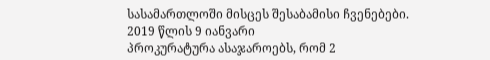სასამართლოში მისცეს შესაბამისი ჩვენებები.
2019 წლის 9 იანვარი
პროკურატურა ასაჯაროებს, რომ 2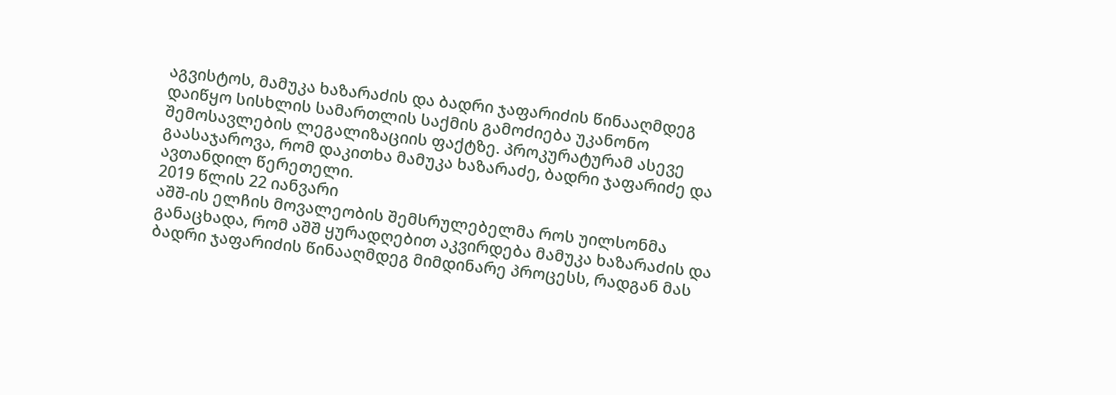აგვისტოს, მამუკა ხაზარაძის და ბადრი ჯაფარიძის წინააღმდეგ დაიწყო სისხლის სამართლის საქმის გამოძიება უკანონო შემოსავლების ლეგალიზაციის ფაქტზე. პროკურატურამ ასევე გაასაჯაროვა, რომ დაკითხა მამუკა ხაზარაძე, ბადრი ჯაფარიძე და ავთანდილ წერეთელი.
2019 წლის 22 იანვარი
აშშ-ის ელჩის მოვალეობის შემსრულებელმა როს უილსონმა განაცხადა, რომ აშშ ყურადღებით აკვირდება მამუკა ხაზარაძის და ბადრი ჯაფარიძის წინააღმდეგ მიმდინარე პროცესს, რადგან მას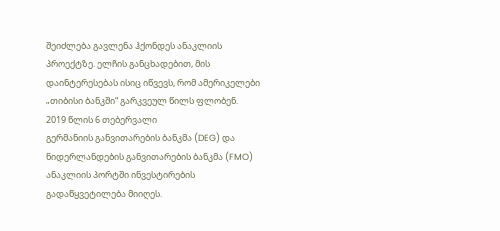შეიძლება გავლენა ჰქონდეს ანაკლიის პროექტზე. ელჩის განცხადებით, მის დაინტერესებას ისიც იწვევს, რომ ამერიკელები „თიბისი ბანკში“ გარკვეულ წილს ფლობენ.
2019 წლის 6 თებერვალი
გერმანიის განვითარების ბანკმა (DEG) და ნიდერლანდების განვითარების ბანკმა (FMO) ანაკლიის პორტში ინვესტირების გადაწყვეტილება მიიღეს.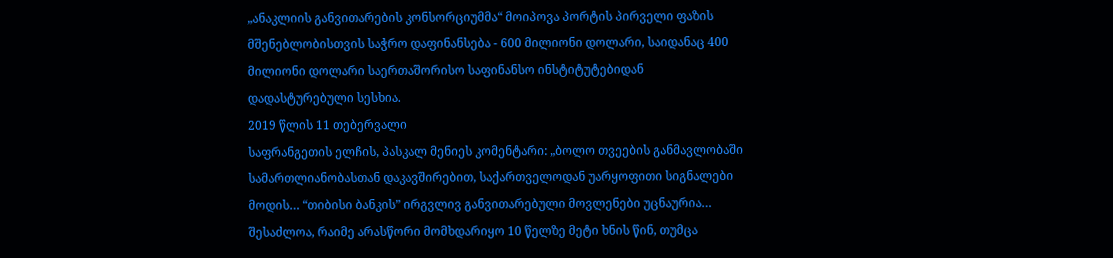„ანაკლიის განვითარების კონსორციუმმა“ მოიპოვა პორტის პირველი ფაზის მშენებლობისთვის საჭრო დაფინანსება - 600 მილიონი დოლარი, საიდანაც 400 მილიონი დოლარი საერთაშორისო საფინანსო ინსტიტუტებიდან დადასტურებული სესხია.
2019 წლის 11 თებერვალი
საფრანგეთის ელჩის, პასკალ მენიეს კომენტარი: „ბოლო თვეების განმავლობაში სამართლიანობასთან დაკავშირებით, საქართველოდან უარყოფითი სიგნალები მოდის… “თიბისი ბანკის” ირგვლივ განვითარებული მოვლენები უცნაურია… შესაძლოა, რაიმე არასწორი მომხდარიყო 10 წელზე მეტი ხნის წინ, თუმცა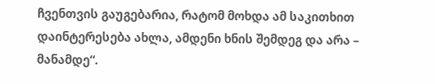ჩვენთვის გაუგებარია, რატომ მოხდა ამ საკითხით დაინტერესება ახლა, ამდენი ხნის შემდეგ და არა – მანამდე“.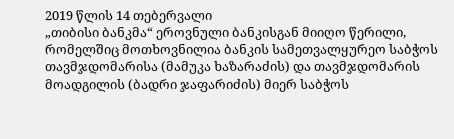2019 წლის 14 თებერვალი
„თიბისი ბანკმა“ ეროვნული ბანკისგან მიიღო წერილი, რომელშიც მოთხოვნილია ბანკის სამეთვალყურეო საბჭოს თავმჯდომარისა (მამუკა ხაზარაძის) და თავმჯდომარის მოადგილის (ბადრი ჯაფარიძის) მიერ საბჭოს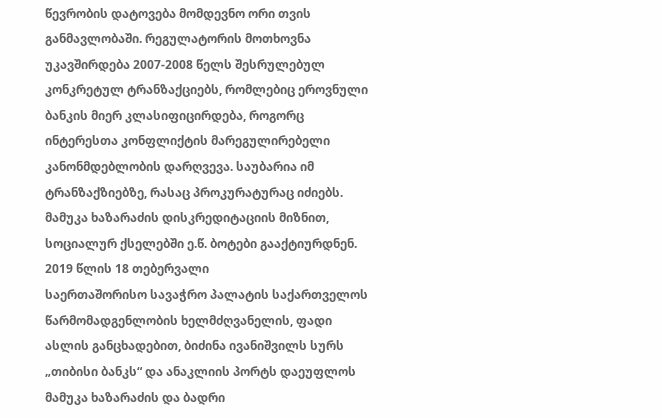წევრობის დატოვება მომდევნო ორი თვის განმავლობაში. რეგულატორის მოთხოვნა უკავშირდება 2007-2008 წელს შესრულებულ კონკრეტულ ტრანზაქციებს, რომლებიც ეროვნული ბანკის მიერ კლასიფიცირდება, როგორც ინტერესთა კონფლიქტის მარეგულირებელი კანონმდებლობის დარღვევა. საუბარია იმ ტრანზაქზიებზე, რასაც პროკურატურაც იძიებს.
მამუკა ხაზარაძის დისკრედიტაციის მიზნით, სოციალურ ქსელებში ე.წ. ბოტები გააქტიურდნენ.
2019 წლის 18 თებერვალი
საერთაშორისო სავაჭრო პალატის საქართველოს წარმომადგენლობის ხელმძღვანელის, ფადი ასლის განცხადებით, ბიძინა ივანიშვილს სურს „თიბისი ბანკს“ და ანაკლიის პორტს დაეუფლოს მამუკა ხაზარაძის და ბადრი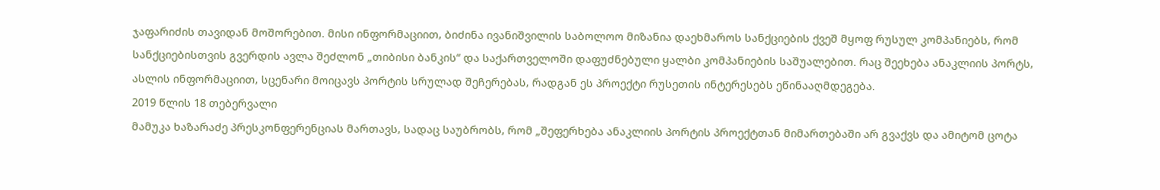ჯაფარიძის თავიდან მოშორებით. მისი ინფორმაციით, ბიძინა ივანიშვილის საბოლოო მიზანია დაეხმაროს სანქციების ქვეშ მყოფ რუსულ კომპანიებს, რომ სანქციებისთვის გვერდის ავლა შეძლონ „თიბისი ბანკის“ და საქართველოში დაფუძნებული ყალბი კომპანიების საშუალებით. რაც შეეხება ანაკლიის პორტს, ასლის ინფორმაციით, სცენარი მოიცავს პორტის სრულად შეჩერებას, რადგან ეს პროექტი რუსეთის ინტერესებს ეწინააღმდეგება.
2019 წლის 18 თებერვალი
მამუკა ხაზარაძე პრესკონფერენციას მართავს, სადაც საუბრობს, რომ „შეფერხება ანაკლიის პორტის პროექტთან მიმართებაში არ გვაქვს და ამიტომ ცოტა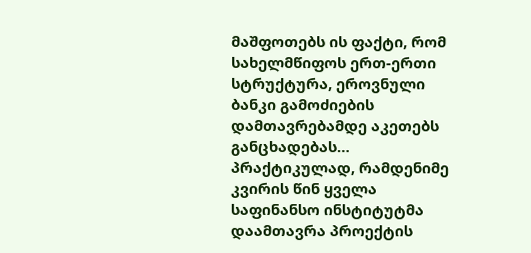მაშფოთებს ის ფაქტი, რომ სახელმწიფოს ერთ-ერთი სტრუქტურა, ეროვნული ბანკი გამოძიების დამთავრებამდე აკეთებს განცხადებას… პრაქტიკულად, რამდენიმე კვირის წინ ყველა საფინანსო ინსტიტუტმა დაამთავრა პროექტის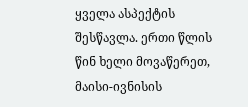ყველა ასპექტის შესწავლა. ერთი წლის წინ ხელი მოვაწერეთ, მაისი-ივნისის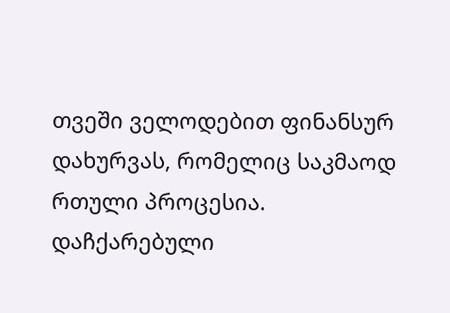თვეში ველოდებით ფინანსურ დახურვას, რომელიც საკმაოდ რთული პროცესია. დაჩქარებული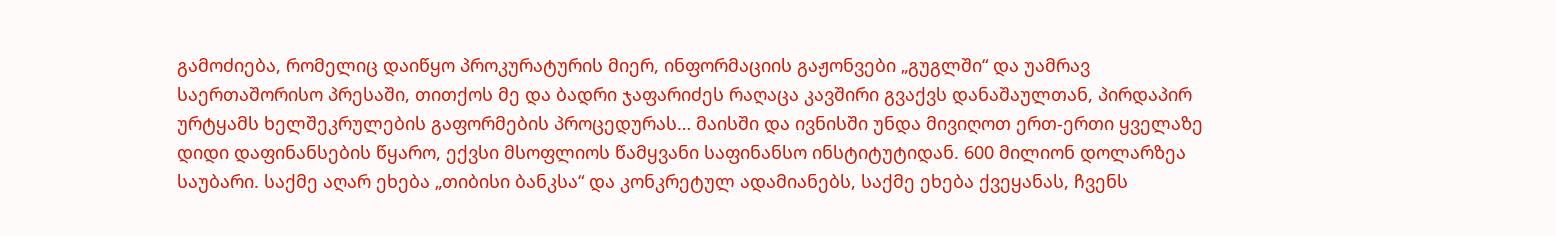გამოძიება, რომელიც დაიწყო პროკურატურის მიერ, ინფორმაციის გაჟონვები „გუგლში“ და უამრავ საერთაშორისო პრესაში, თითქოს მე და ბადრი ჯაფარიძეს რაღაცა კავშირი გვაქვს დანაშაულთან, პირდაპირ ურტყამს ხელშეკრულების გაფორმების პროცედურას… მაისში და ივნისში უნდა მივიღოთ ერთ-ერთი ყველაზე დიდი დაფინანსების წყარო, ექვსი მსოფლიოს წამყვანი საფინანსო ინსტიტუტიდან. 600 მილიონ დოლარზეა საუბარი. საქმე აღარ ეხება „თიბისი ბანკსა“ და კონკრეტულ ადამიანებს, საქმე ეხება ქვეყანას, ჩვენს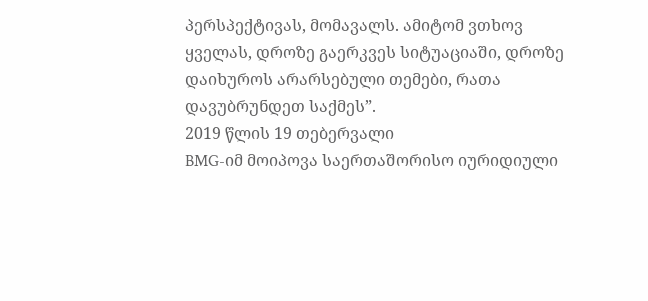პერსპექტივას, მომავალს. ამიტომ ვთხოვ ყველას, დროზე გაერკვეს სიტუაციაში, დროზე დაიხუროს არარსებული თემები, რათა დავუბრუნდეთ საქმეს”.
2019 წლის 19 თებერვალი
BMG-იმ მოიპოვა საერთაშორისო იურიდიული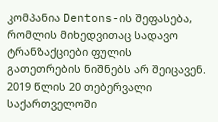კომპანია Dentons-ის შეფასება, რომლის მიხედვითაც სადავო ტრანზაქციები ფულის გათეთრების ნიშნებს არ შეიცავენ.
2019 წლის 20 თებერვალი
საქართველოში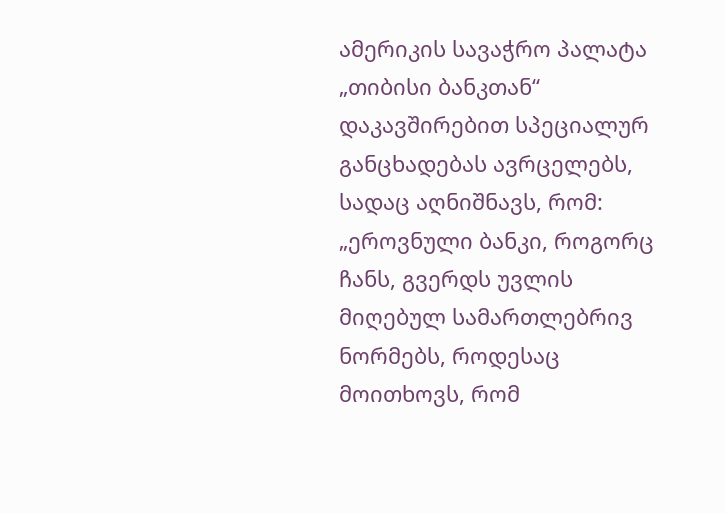ამერიკის სავაჭრო პალატა „თიბისი ბანკთან“ დაკავშირებით სპეციალურ განცხადებას ავრცელებს, სადაც აღნიშნავს, რომ: „ეროვნული ბანკი, როგორც ჩანს, გვერდს უვლის მიღებულ სამართლებრივ ნორმებს, როდესაც მოითხოვს, რომ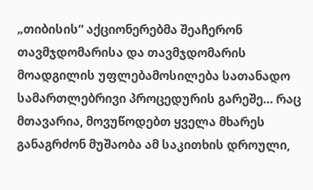„თიბისის“ აქციონერებმა შეაჩერონ თავმჯდომარისა და თავმჯდომარის მოადგილის უფლებამოსილება სათანადო სამართლებრივი პროცედურის გარეშე… რაც მთავარია, მოვუწოდებთ ყველა მხარეს განაგრძონ მუშაობა ამ საკითხის დროული,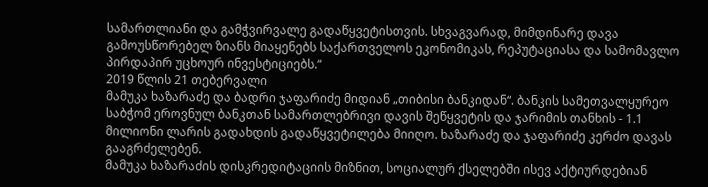სამართლიანი და გამჭვირვალე გადაწყვეტისთვის. სხვაგვარად, მიმდინარე დავა გამოუსწორებელ ზიანს მიაყენებს საქართველოს ეკონომიკას, რეპუტაციასა და სამომავლო პირდაპირ უცხოურ ინვესტიციებს.“
2019 წლის 21 თებერვალი
მამუკა ხაზარაძე და ბადრი ჯაფარიძე მიდიან „თიბისი ბანკიდან“. ბანკის სამეთვალყურეო საბჭომ ეროვნულ ბანკთან სამართლებრივი დავის შეწყვეტის და ჯარიმის თანხის - 1.1 მილიონი ლარის გადახდის გადაწყვეტილება მიიღო. ხაზარაძე და ჯაფარიძე კერძო დავას გააგრძელებენ.
მამუკა ხაზარაძის დისკრედიტაციის მიზნით, სოციალურ ქსელებში ისევ აქტიურდებიან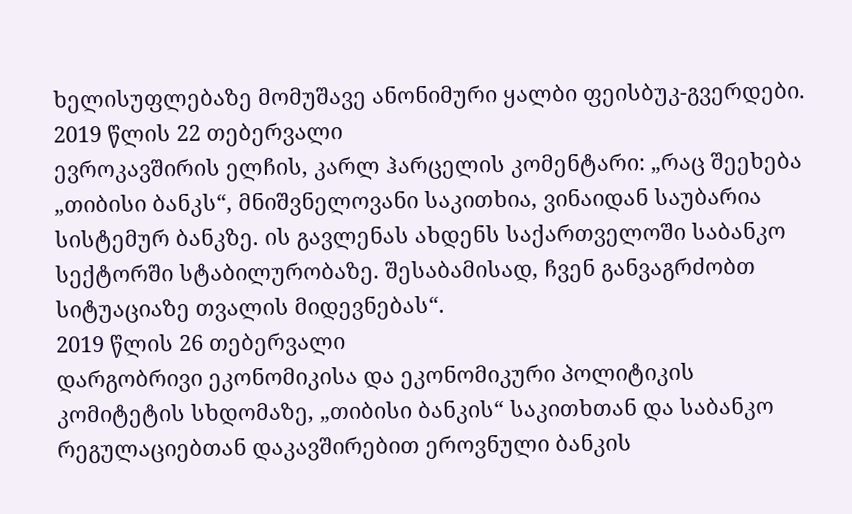ხელისუფლებაზე მომუშავე ანონიმური ყალბი ფეისბუკ-გვერდები.
2019 წლის 22 თებერვალი
ევროკავშირის ელჩის, კარლ ჰარცელის კომენტარი: „რაც შეეხება „თიბისი ბანკს“, მნიშვნელოვანი საკითხია, ვინაიდან საუბარია სისტემურ ბანკზე. ის გავლენას ახდენს საქართველოში საბანკო სექტორში სტაბილურობაზე. შესაბამისად, ჩვენ განვაგრძობთ სიტუაციაზე თვალის მიდევნებას“.
2019 წლის 26 თებერვალი
დარგობრივი ეკონომიკისა და ეკონომიკური პოლიტიკის კომიტეტის სხდომაზე, „თიბისი ბანკის“ საკითხთან და საბანკო რეგულაციებთან დაკავშირებით ეროვნული ბანკის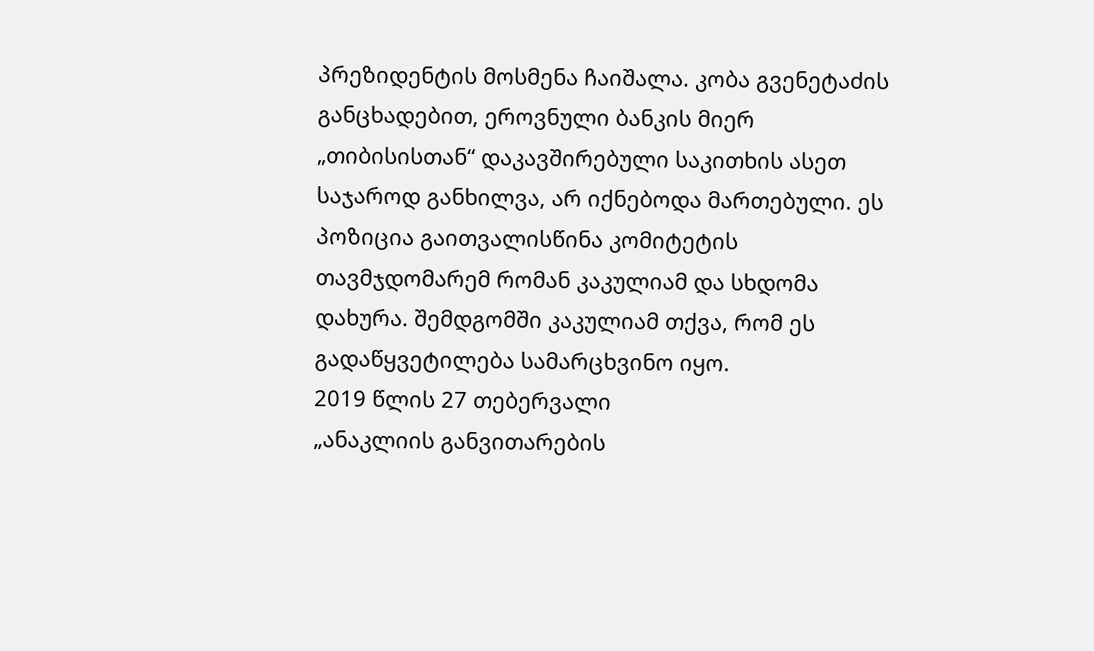პრეზიდენტის მოსმენა ჩაიშალა. კობა გვენეტაძის განცხადებით, ეროვნული ბანკის მიერ „თიბისისთან“ დაკავშირებული საკითხის ასეთ საჯაროდ განხილვა, არ იქნებოდა მართებული. ეს პოზიცია გაითვალისწინა კომიტეტის თავმჯდომარემ რომან კაკულიამ და სხდომა დახურა. შემდგომში კაკულიამ თქვა, რომ ეს გადაწყვეტილება სამარცხვინო იყო.
2019 წლის 27 თებერვალი
„ანაკლიის განვითარების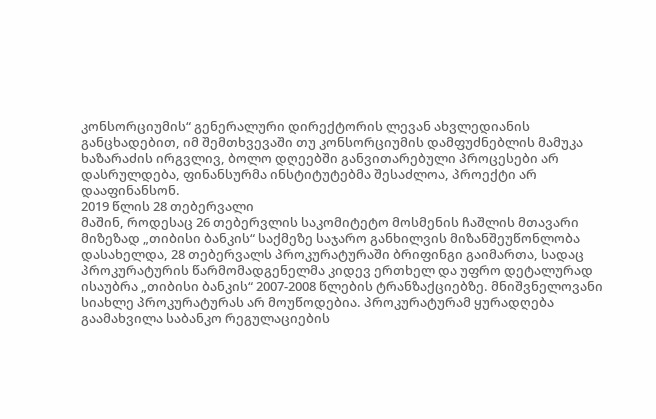კონსორციუმის“ გენერალური დირექტორის ლევან ახვლედიანის განცხადებით, იმ შემთხვევაში თუ კონსორციუმის დამფუძნებლის მამუკა ხაზარაძის ირგვლივ, ბოლო დღეებში განვითარებული პროცესები არ დასრულდება, ფინანსურმა ინსტიტუტებმა შესაძლოა, პროექტი არ დააფინანსონ.
2019 წლის 28 თებერვალი
მაშინ, როდესაც 26 თებერვლის საკომიტეტო მოსმენის ჩაშლის მთავარი მიზეზად „თიბისი ბანკის“ საქმეზე საჯარო განხილვის მიზანშეუწონლობა დასახელდა, 28 თებერვალს პროკურატურაში ბრიფინგი გაიმართა, სადაც პროკურატურის წარმომადგენელმა კიდევ ერთხელ და უფრო დეტალურად ისაუბრა „თიბისი ბანკის“ 2007-2008 წლების ტრანზაქციებზე. მნიშვნელოვანი სიახლე პროკურატურას არ მოუწოდებია. პროკურატურამ ყურადღება გაამახვილა საბანკო რეგულაციების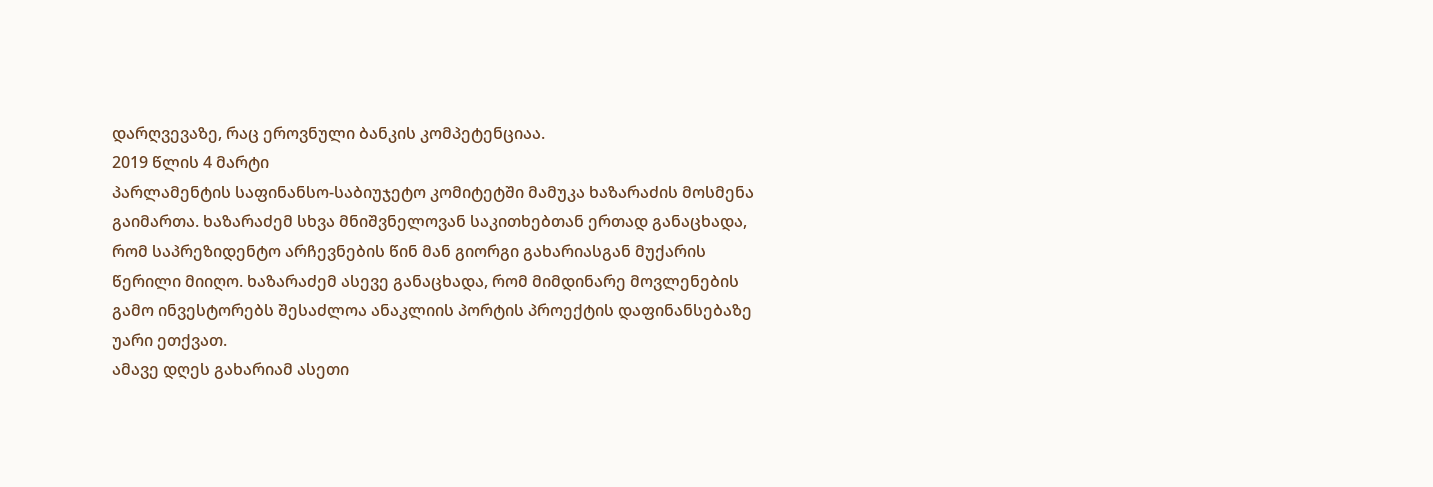დარღვევაზე, რაც ეროვნული ბანკის კომპეტენციაა.
2019 წლის 4 მარტი
პარლამენტის საფინანსო-საბიუჯეტო კომიტეტში მამუკა ხაზარაძის მოსმენა გაიმართა. ხაზარაძემ სხვა მნიშვნელოვან საკითხებთან ერთად განაცხადა, რომ საპრეზიდენტო არჩევნების წინ მან გიორგი გახარიასგან მუქარის წერილი მიიღო. ხაზარაძემ ასევე განაცხადა, რომ მიმდინარე მოვლენების გამო ინვესტორებს შესაძლოა ანაკლიის პორტის პროექტის დაფინანსებაზე უარი ეთქვათ.
ამავე დღეს გახარიამ ასეთი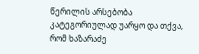წერილის არსებობა კატეგორიულად უარყო და თქვა, რომ ხაზარაძე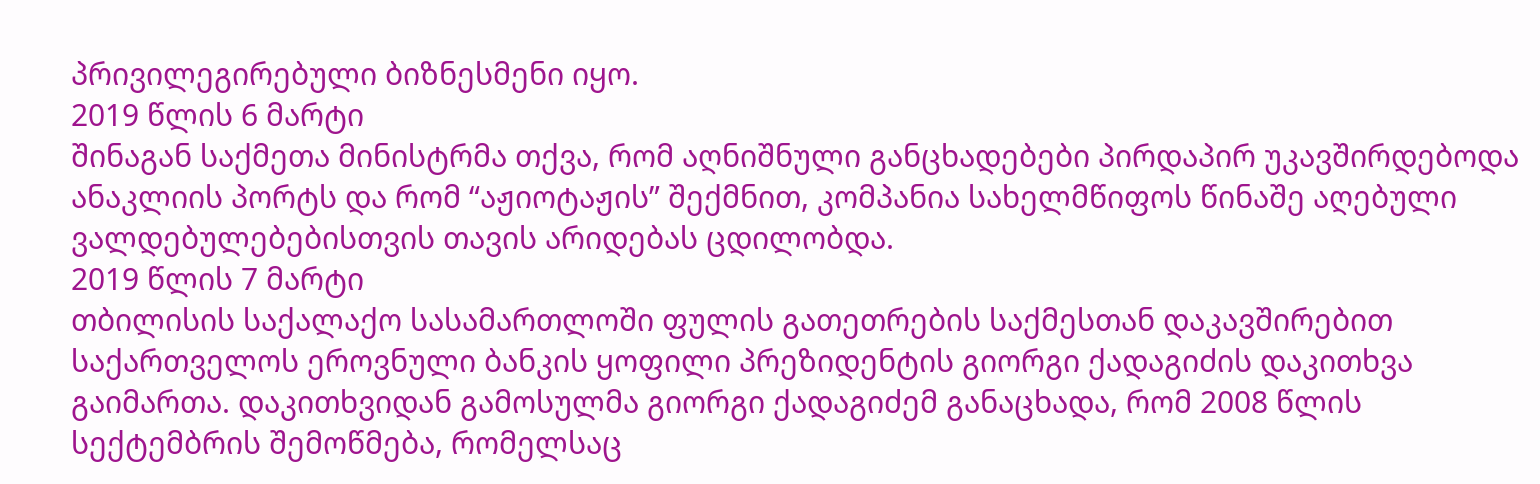პრივილეგირებული ბიზნესმენი იყო.
2019 წლის 6 მარტი
შინაგან საქმეთა მინისტრმა თქვა, რომ აღნიშნული განცხადებები პირდაპირ უკავშირდებოდა ანაკლიის პორტს და რომ “აჟიოტაჟის” შექმნით, კომპანია სახელმწიფოს წინაშე აღებული ვალდებულებებისთვის თავის არიდებას ცდილობდა.
2019 წლის 7 მარტი
თბილისის საქალაქო სასამართლოში ფულის გათეთრების საქმესთან დაკავშირებით საქართველოს ეროვნული ბანკის ყოფილი პრეზიდენტის გიორგი ქადაგიძის დაკითხვა გაიმართა. დაკითხვიდან გამოსულმა გიორგი ქადაგიძემ განაცხადა, რომ 2008 წლის სექტემბრის შემოწმება, რომელსაც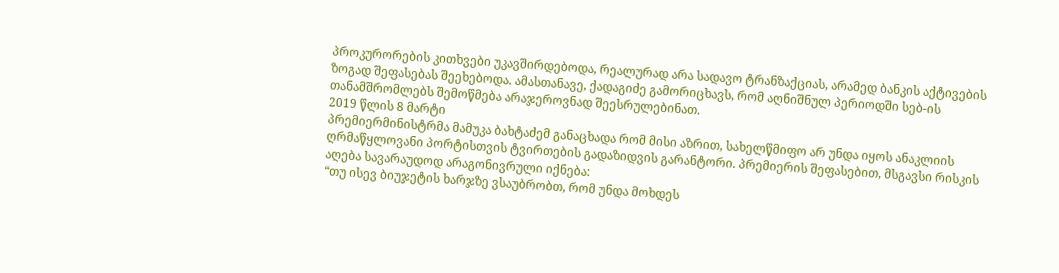პროკურორების კითხვები უკავშირდებოდა, რეალურად არა სადავო ტრანზაქციას, არამედ ბანკის აქტივების ზოგად შეფასებას შეეხებოდა. ამასთანავე, ქადაგიძე გამორიცხავს, რომ აღნიშნულ პერიოდში სებ-ის თანამშრომლებს შემოწმება არაჯეროვნად შეესრულებინათ.
2019 წლის 8 მარტი
პრემიერმინისტრმა მამუკა ბახტაძემ განაცხადა რომ მისი აზრით, სახელწმიფო არ უნდა იყოს ანაკლიის ღრმაწყლოვანი პორტისთვის ტვირთების გადაზიდვის გარანტორი. პრემიერის შეფასებით, მსგავსი რისკის აღება სავარაუდოდ არაგონივრული იქნება:
“თუ ისევ ბიუჯეტის ხარჯზე ვსაუბრობთ, რომ უნდა მოხდეს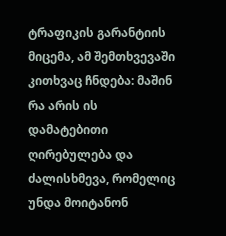ტრაფიკის გარანტიის მიცემა, ამ შემთხვევაში კითხვაც ჩნდება: მაშინ რა არის ის დამატებითი ღირებულება და ძალისხმევა, რომელიც უნდა მოიტანონ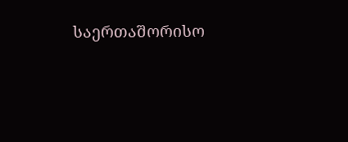საერთაშორისო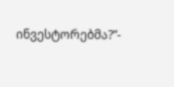ინვესტორებმა?”-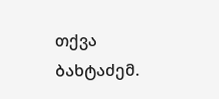თქვა ბახტაძემ.